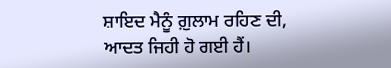ਸ਼ਾਇਦ ਮੈਨੂੰ ਗ਼ੁਲਾਮ ਰਹਿਣ ਦੀ, ਆਦਤ ਜਿਹੀ ਹੋ ਗਈ ਹੈਂ।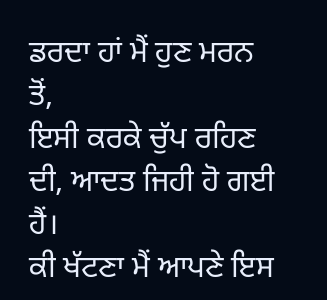ਡਰਦਾ ਹਾਂ ਮੈਂ ਹੁਣ ਮਰਨ ਤੋਂ,
ਇਸੀ ਕਰਕੇ ਚੁੱਪ ਰਹਿਣ ਦੀ, ਆਦਤ ਜਿਹੀ ਹੋ ਗਈ ਹੈਂ।
ਕੀ ਖੱਟਣਾ ਮੈਂ ਆਪਣੇ ਇਸ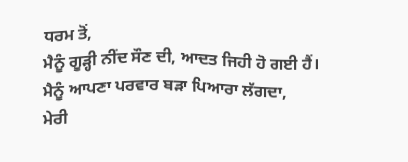ਧਰਮ ਤੋਂ,
ਮੈਨੂੰ ਗੂੜ੍ਹੀ ਨੀਂਦ ਸੌਣ ਦੀ, ਆਦਤ ਜਿਹੀ ਹੋ ਗਈ ਹੈਂ।
ਮੈਨੂੰ ਆਪਣਾ ਪਰਵਾਰ ਬੜਾ ਪਿਆਰਾ ਲੱਗਦਾ,
ਮੇਰੀ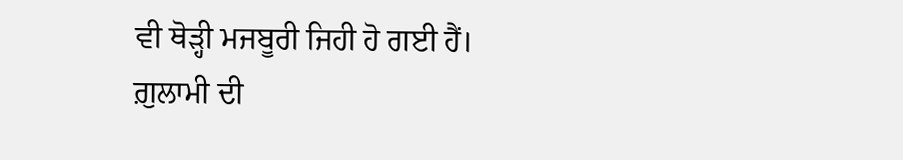ਵੀ ਥੋੜ੍ਹੀ ਮਜਬੂਰੀ ਜਿਹੀ ਹੋ ਗਈ ਹੈਂ।
ਗ਼ੁਲਾਮੀ ਦੀ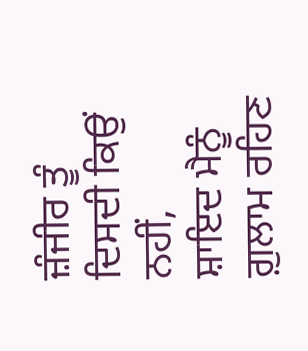ਜ਼ੰਜੀਰ ਤੂੰ ਦਿਸਦੀ ਕਿਉਂ ਨਹੀਂ,
ਸ਼ਾਇਦ ਮੈਨੂੰ ਗ਼ੁਲਾਮ ਰਹਿਣ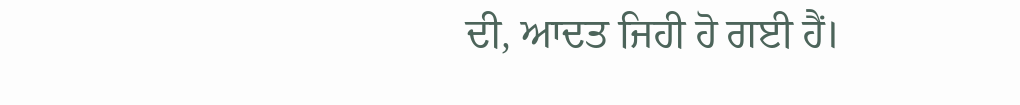ਦੀ, ਆਦਤ ਜਿਹੀ ਹੋ ਗਈ ਹੈਂ।